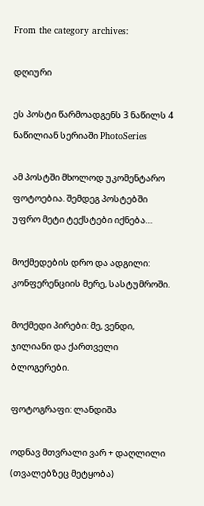From the category archives:

დღიური

ეს პოსტი წარმოადგენს 3 ნაწილს 4 ნაწილიან სერიაში PhotoSeries

ამ პოსტში მხოლოდ უკომენტარო ფოტოებია. შემდეგ პოსტებში უფრო მეტი ტექსტები იქნება…

მოქმედების დრო და ადგილი: კონფერენციის მერე, სასტუმროში.

მოქმედი პირები: მე, ვენდი, ჯილიანი და ქართველი ბლოგერები.

ფოტოგრაფი: ლანდიშა

ოდნავ მთვრალი ვარ + დაღლილი (თვალებზეც მეტყობა)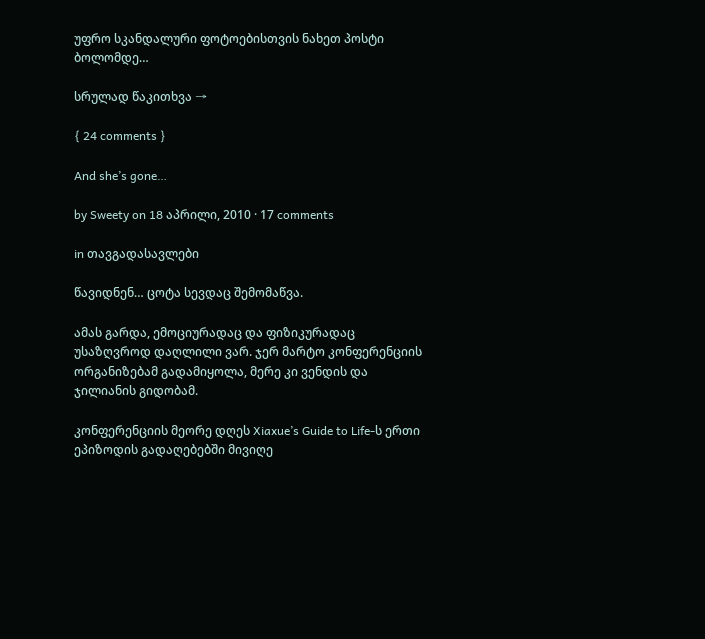უფრო სკანდალური ფოტოებისთვის ნახეთ პოსტი ბოლომდე…

სრულად წაკითხვა →

{ 24 comments }

And she’s gone…

by Sweety on 18 აპრილი, 2010 · 17 comments

in თავგადასავლები

წავიდნენ… ცოტა სევდაც შემომაწვა.

ამას გარდა, ემოციურადაც და ფიზიკურადაც უსაზღვროდ დაღლილი ვარ. ჯერ მარტო კონფერენციის ორგანიზებამ გადამიყოლა, მერე კი ვენდის და ჯილიანის გიდობამ.

კონფერენციის მეორე დღეს Xiaxue’s Guide to Life-ს ერთი ეპიზოდის გადაღებებში მივიღე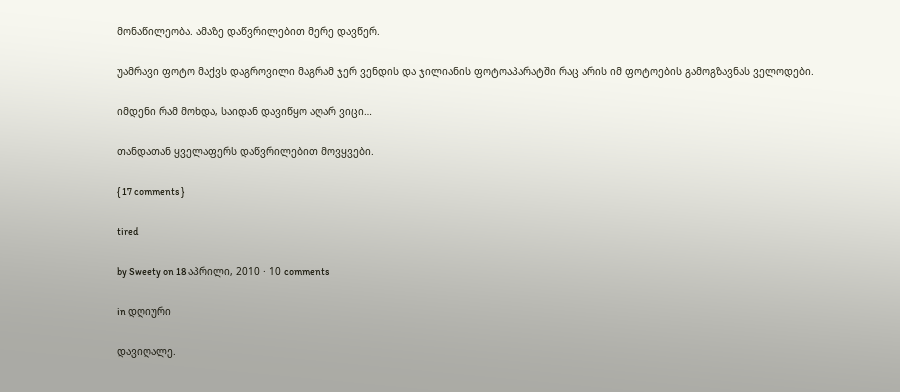მონაწილეობა. ამაზე დაწვრილებით მერე დავწერ.

უამრავი ფოტო მაქვს დაგროვილი მაგრამ ჯერ ვენდის და ჯილიანის ფოტოაპარატში რაც არის იმ ფოტოების გამოგზავნას ველოდები.

იმდენი რამ მოხდა, საიდან დავიწყო აღარ ვიცი…

თანდათან ყველაფერს დაწვრილებით მოვყვები.

{ 17 comments }

tired

by Sweety on 18 აპრილი, 2010 · 10 comments

in დღიური

დავიღალე.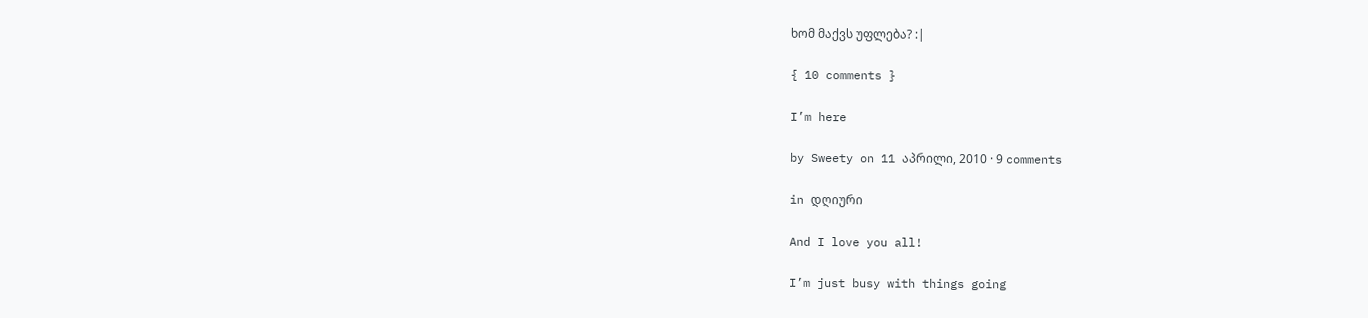ხომ მაქვს უფლება? :|

{ 10 comments }

I’m here

by Sweety on 11 აპრილი, 2010 · 9 comments

in დღიური

And I love you all!

I’m just busy with things going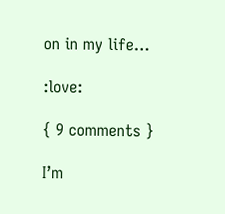on in my life…

:love:

{ 9 comments }

I’m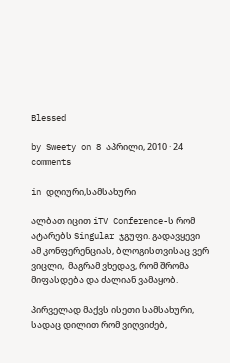Blessed

by Sweety on 8 აპრილი, 2010 · 24 comments

in დღიური,სამსახური

ალბათ იცით iTV Conference-ს რომ ატარებს Singular ჯგუფი. გადავყევი ამ კონფერენციას, ბლოგისთვისაც ვერ ვიცლი,  მაგრამ ვხედავ, რომ შრომა მიფასდება და ძალიან ვამაყობ.

პირველად მაქვს ისეთი სამსახური, სადაც დილით რომ ვიღვიძებ,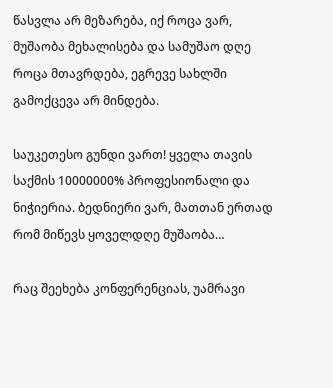წასვლა არ მეზარება, იქ როცა ვარ, მუშაობა მეხალისება და სამუშაო დღე როცა მთავრდება, ეგრევე სახლში გამოქცევა არ მინდება.

საუკეთესო გუნდი ვართ! ყველა თავის საქმის 10000000% პროფესიონალი და ნიჭიერია. ბედნიერი ვარ, მათთან ერთად რომ მიწევს ყოველდღე მუშაობა…

რაც შეეხება კონფერენციას, უამრავი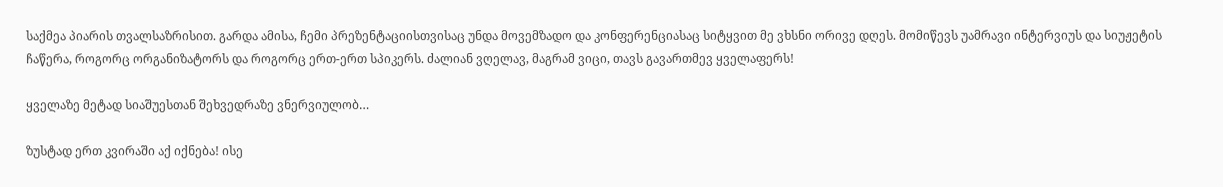საქმეა პიარის თვალსაზრისით. გარდა ამისა, ჩემი პრეზენტაციისთვისაც უნდა მოვემზადო და კონფერენციასაც სიტყვით მე ვხსნი ორივე დღეს. მომიწევს უამრავი ინტერვიუს და სიუჟეტის ჩაწერა, როგორც ორგანიზატორს და როგორც ერთ-ერთ სპიკერს. ძალიან ვღელავ, მაგრამ ვიცი, თავს გავართმევ ყველაფერს!

ყველაზე მეტად სიაშუესთან შეხვედრაზე ვნერვიულობ…

ზუსტად ერთ კვირაში აქ იქნება! ისე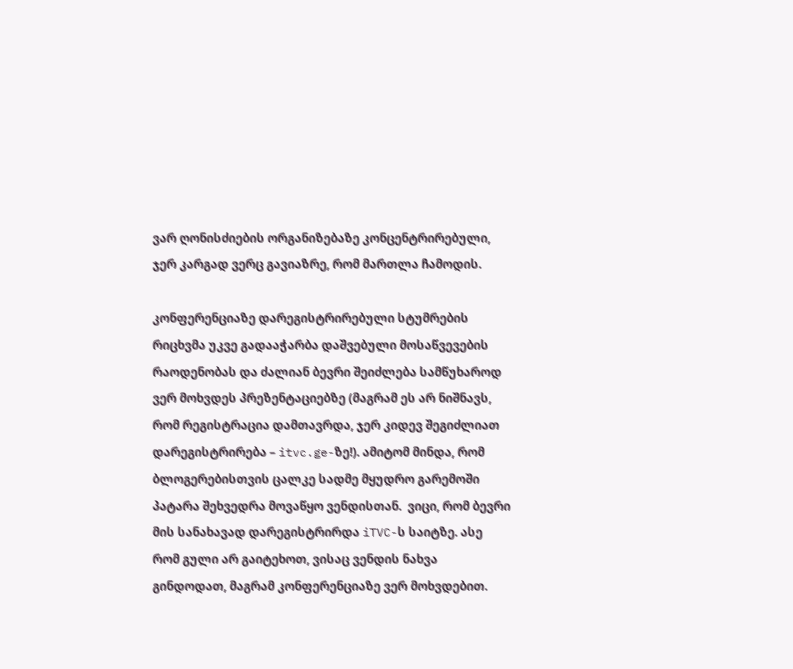ვარ ღონისძიების ორგანიზებაზე კონცენტრირებული, ჯერ კარგად ვერც გავიაზრე, რომ მართლა ჩამოდის.

კონფერენციაზე დარეგისტრირებული სტუმრების რიცხვმა უკვე გადააჭარბა დაშვებული მოსაწვევების რაოდენობას და ძალიან ბევრი შეიძლება სამწუხაროდ ვერ მოხვდეს პრეზენტაციებზე (მაგრამ ეს არ ნიშნავს, რომ რეგისტრაცია დამთავრდა, ჯერ კიდევ შეგიძლიათ დარეგისტრირება – itvc.ge-ზე!). ამიტომ მინდა, რომ ბლოგერებისთვის ცალკე სადმე მყუდრო გარემოში პატარა შეხვედრა მოვაწყო ვენდისთან.  ვიცი, რომ ბევრი მის სანახავად დარეგისტრირდა iTVC-ს საიტზე. ასე რომ გული არ გაიტეხოთ, ვისაც ვენდის ნახვა გინდოდათ, მაგრამ კონფერენციაზე ვერ მოხვდებით.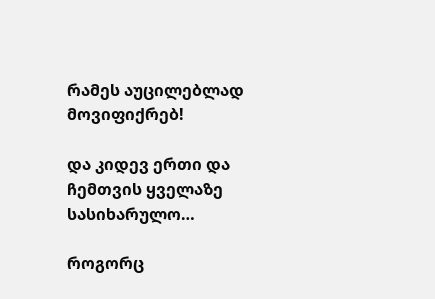რამეს აუცილებლად მოვიფიქრებ!

და კიდევ ერთი და ჩემთვის ყველაზე სასიხარულო…

როგორც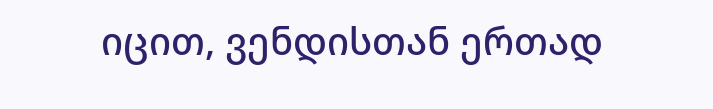იცით, ვენდისთან ერთად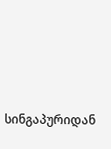სინგაპურიდან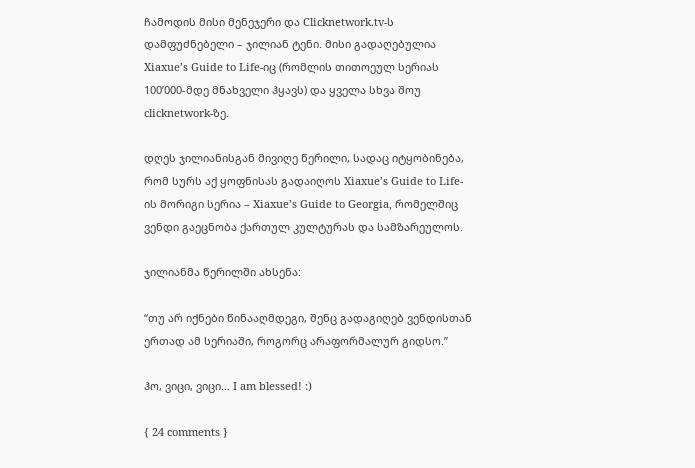ჩამოდის მისი მენეჯერი და Clicknetwork.tv-ს დამფუძნებელი – ჯილიან ტენი. მისი გადაღებულია Xiaxue’s Guide to Life-იც (რომლის თითოეულ სერიას 100’000-მდე მნახველი ჰყავს) და ყველა სხვა შოუ clicknetwork-ზე.

დღეს ჯილიანისგან მივიღე წერილი, სადაც იტყობინება, რომ სურს აქ ყოფნისას გადაიღოს Xiaxue’s Guide to Life-ის მორიგი სერია – Xiaxue’s Guide to Georgia, რომელშიც ვენდი გაეცნობა ქართულ კულტურას და სამზარეულოს.

ჯილიანმა წერილში ახსენა:

“თუ არ იქნები წინააღმდეგი, შენც გადაგიღებ ვენდისთან ერთად ამ სერიაში, როგორც არაფორმალურ გიდსო.”

ჰო, ვიცი, ვიცი… I am blessed! :)

{ 24 comments }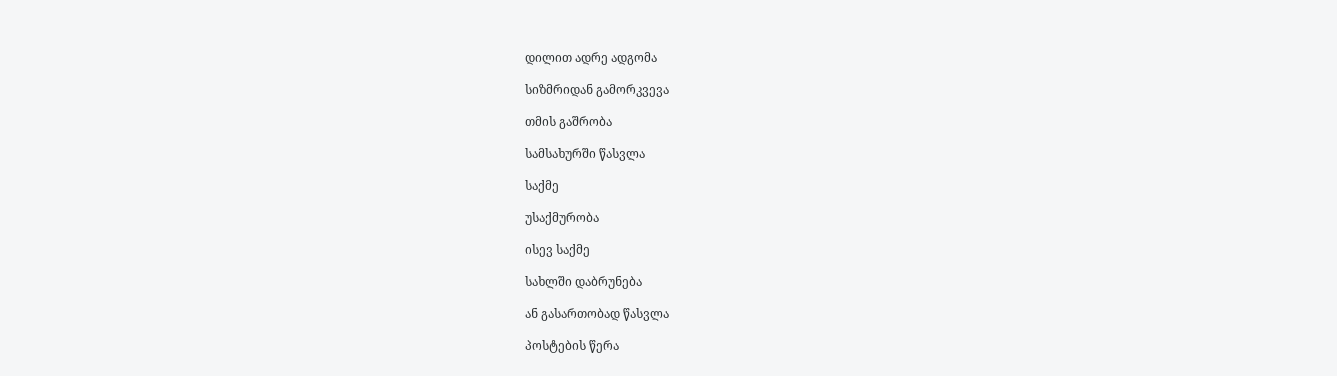დილით ადრე ადგომა

სიზმრიდან გამორკვევა

თმის გაშრობა

სამსახურში წასვლა

საქმე

უსაქმურობა

ისევ საქმე

სახლში დაბრუნება

ან გასართობად წასვლა

პოსტების წერა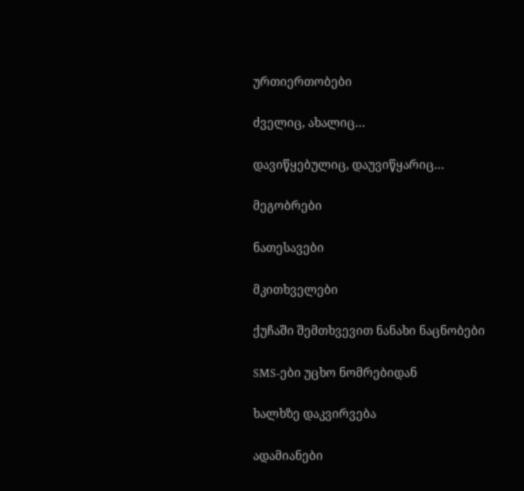ურთიერთობები

ძველიც, ახალიც…

დავიწყებულიც, დაუვიწყარიც…

მეგობრები

ნათესავები

მკითხველები

ქუჩაში შემთხვევით ნანახი ნაცნობები

SMS-ები უცხო ნომრებიდან

ხალხზე დაკვირვება

ადამიანები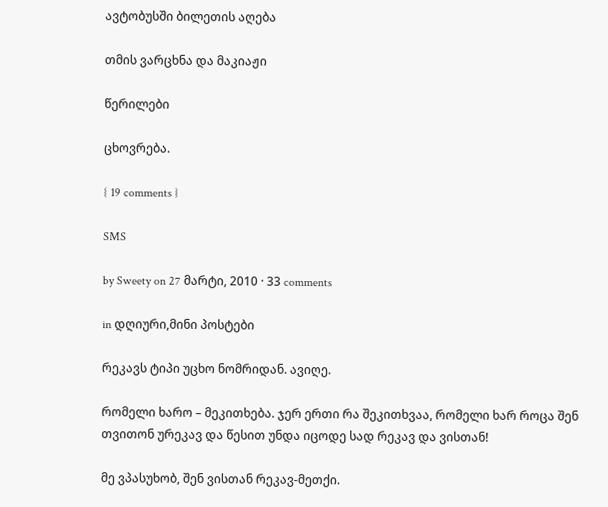ავტობუსში ბილეთის აღება

თმის ვარცხნა და მაკიაჟი

წერილები

ცხოვრება.

{ 19 comments }

SMS

by Sweety on 27 მარტი, 2010 · 33 comments

in დღიური,მინი პოსტები

რეკავს ტიპი უცხო ნომრიდან. ავიღე.

რომელი ხარო – მეკითხება. ჯერ ერთი რა შეკითხვაა, რომელი ხარ როცა შენ თვითონ ურეკავ და წესით უნდა იცოდე სად რეკავ და ვისთან!

მე ვპასუხობ, შენ ვისთან რეკავ-მეთქი.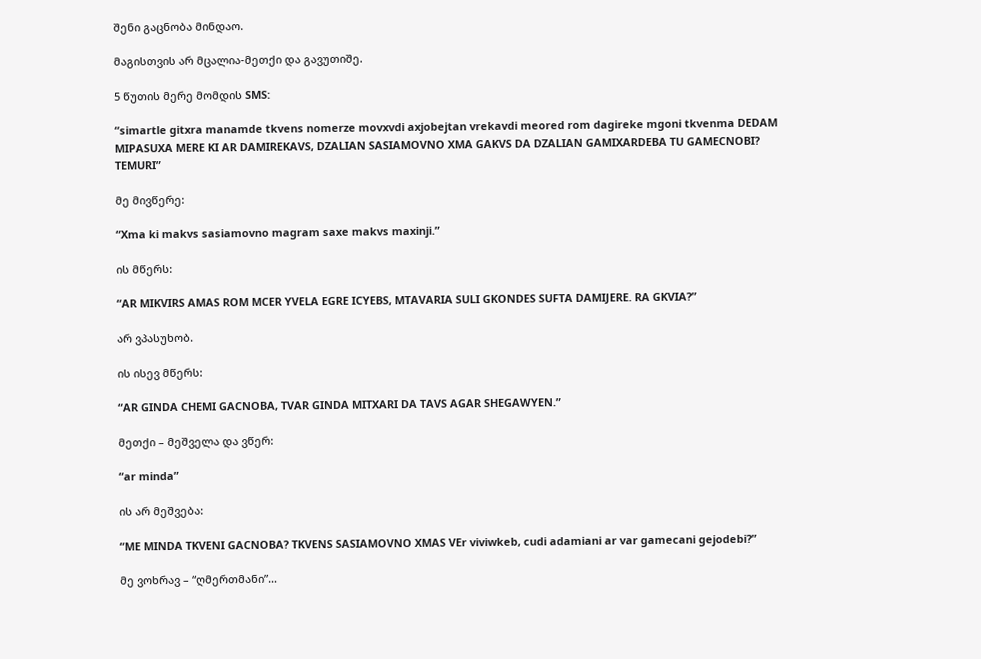შენი გაცნობა მინდაო.

მაგისთვის არ მცალია-მეთქი და გავუთიშე.

5 წუთის მერე მომდის SMS:

“simartle gitxra manamde tkvens nomerze movxvdi axjobejtan vrekavdi meored rom dagireke mgoni tkvenma DEDAM MIPASUXA MERE KI AR DAMIREKAVS, DZALIAN SASIAMOVNO XMA GAKVS DA DZALIAN GAMIXARDEBA TU GAMECNOBI? TEMURI”

მე მივწერე:

“Xma ki makvs sasiamovno magram saxe makvs maxinji.”

ის მწერს:

“AR MIKVIRS AMAS ROM MCER YVELA EGRE ICYEBS, MTAVARIA SULI GKONDES SUFTA DAMIJERE. RA GKVIA?”

არ ვპასუხობ.

ის ისევ მწერს:

“AR GINDA CHEMI GACNOBA, TVAR GINDA MITXARI DA TAVS AGAR SHEGAWYEN.”

მეთქი – მეშველა და ვწერ:

“ar minda”

ის არ მეშვება:

“ME MINDA TKVENI GACNOBA? TKVENS SASIAMOVNO XMAS VEr viviwkeb, cudi adamiani ar var gamecani gejodebi?”

მე ვოხრავ – “ღმერთმანი”…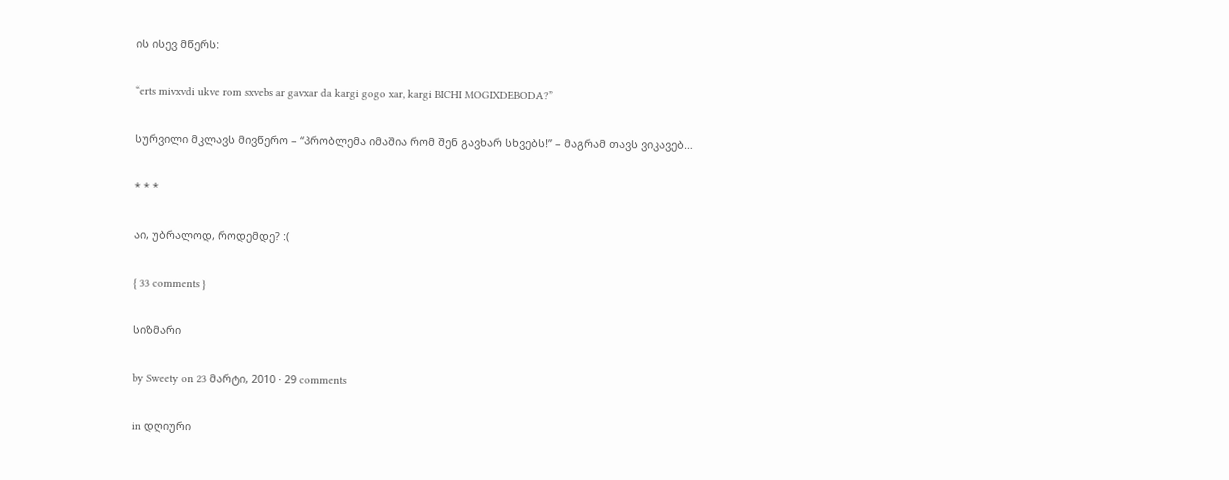ის ისევ მწერს:

“erts mivxvdi ukve rom sxvebs ar gavxar da kargi gogo xar, kargi BICHI MOGIXDEBODA?”

სურვილი მკლავს მივწერო – “პრობლემა იმაშია რომ შენ გავხარ სხვებს!” – მაგრამ თავს ვიკავებ…

* * *

აი, უბრალოდ, როდემდე? :(

{ 33 comments }

სიზმარი

by Sweety on 23 მარტი, 2010 · 29 comments

in დღიური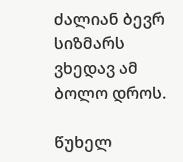ძალიან ბევრ სიზმარს ვხედავ ამ ბოლო დროს.

წუხელ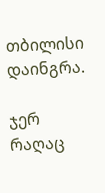თბილისი დაინგრა.

ჯერ რაღაც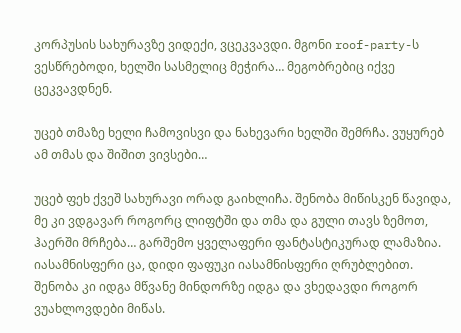კორპუსის სახურავზე ვიდექი, ვცეკვავდი. მგონი roof-party-ს ვესწრებოდი, ხელში სასმელიც მეჭირა… მეგობრებიც იქვე ცეკვავდნენ.

უცებ თმაზე ხელი ჩამოვისვი და ნახევარი ხელში შემრჩა. ვუყურებ ამ თმას და შიშით ვივსები…

უცებ ფეხ ქვეშ სახურავი ორად გაიხლიჩა. შენობა მიწისკენ წავიდა, მე კი ვდგავარ როგორც ლიფტში და თმა და გული თავს ზემოთ, ჰაერში მრჩება… გარშემო ყველაფერი ფანტასტიკურად ლამაზია. იასამნისფერი ცა, დიდი ფაფუკი იასამნისფერი ღრუბლებით. შენობა კი იდგა მწვანე მინდორზე იდგა და ვხედავდი როგორ ვუახლოვდები მიწას.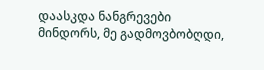დაასკდა ნანგრევები მინდორს, მე გადმოვბობღდი,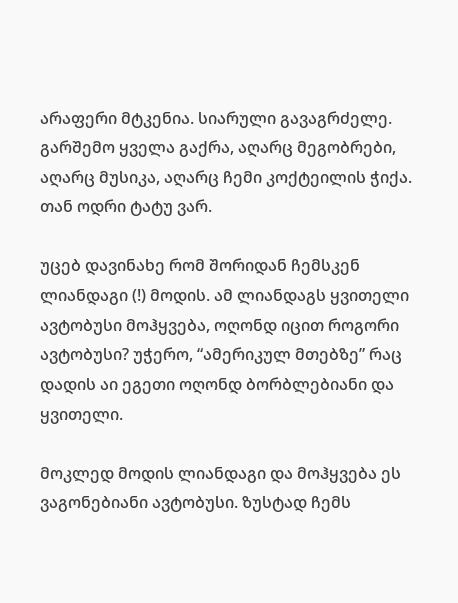არაფერი მტკენია. სიარული გავაგრძელე. გარშემო ყველა გაქრა, აღარც მეგობრები, აღარც მუსიკა, აღარც ჩემი კოქტეილის ჭიქა. თან ოდრი ტატუ ვარ.

უცებ დავინახე რომ შორიდან ჩემსკენ ლიანდაგი (!) მოდის. ამ ლიანდაგს ყვითელი ავტობუსი მოჰყვება, ოღონდ იცით როგორი ავტობუსი? უჭერო, “ამერიკულ მთებზე” რაც დადის აი ეგეთი ოღონდ ბორბლებიანი და ყვითელი.

მოკლედ მოდის ლიანდაგი და მოჰყვება ეს ვაგონებიანი ავტობუსი. ზუსტად ჩემს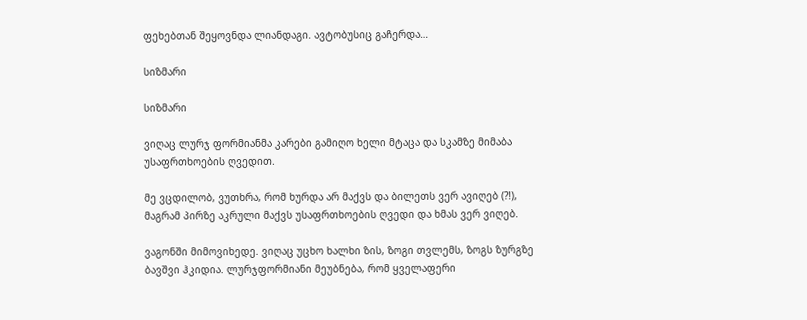ფეხებთან შეყოვნდა ლიანდაგი. ავტობუსიც გაჩერდა…

სიზმარი

სიზმარი

ვიღაც ლურჯ ფორმიანმა კარები გამიღო ხელი მტაცა და სკამზე მიმაბა უსაფრთხოების ღვედით.

მე ვცდილობ, ვუთხრა, რომ ხურდა არ მაქვს და ბილეთს ვერ ავიღებ (?!), მაგრამ პირზე აკრული მაქვს უსაფრთხოების ღვედი და ხმას ვერ ვიღებ.

ვაგონში მიმოვიხედე. ვიღაც უცხო ხალხი ზის, ზოგი თვლემს, ზოგს ზურგზე ბავშვი ჰკიდია. ლურჯფორმიანი მეუბნება, რომ ყველაფერი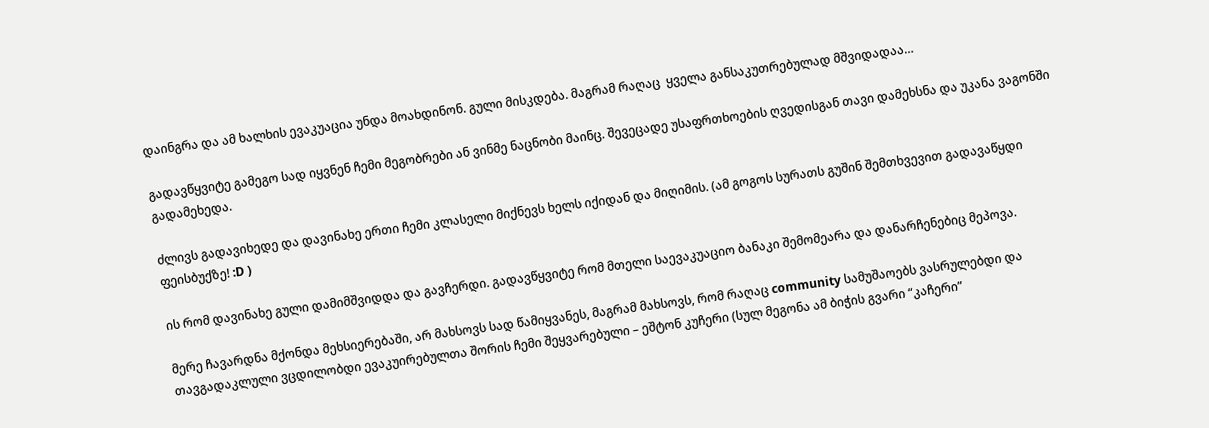დაინგრა და ამ ხალხის ევაკუაცია უნდა მოახდინონ. გული მისკდება. მაგრამ რაღაც  ყველა განსაკუთრებულად მშვიდადაა…

გადავწყვიტე გამეგო სად იყვნენ ჩემი მეგობრები ან ვინმე ნაცნობი მაინც. შევეცადე უსაფრთხოების ღვედისგან თავი დამეხსნა და უკანა ვაგონში გადამეხედა.

ძლივს გადავიხედე და დავინახე ერთი ჩემი კლასელი მიქნევს ხელს იქიდან და მიღიმის. (ამ გოგოს სურათს გუშინ შემთხვევით გადავაწყდი ფეისბუქზე! :D )

ის რომ დავინახე გული დამიმშვიდდა და გავჩერდი. გადავწყვიტე რომ მთელი საევაკუაციო ბანაკი შემომეარა და დანარჩენებიც მეპოვა.

მერე ჩავარდნა მქონდა მეხსიერებაში, არ მახსოვს სად წამიყვანეს, მაგრამ მახსოვს, რომ რაღაც community სამუშაოებს ვასრულებდი და თავგადაკლული ვცდილობდი ევაკუირებულთა შორის ჩემი შეყვარებული – ეშტონ კუჩერი (სულ მეგონა ამ ბიჭის გვარი “კაჩერი”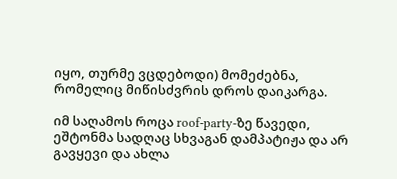იყო, თურმე ვცდებოდი) მომეძებნა, რომელიც მიწისძვრის დროს დაიკარგა.

იმ საღამოს როცა roof-party-ზე წავედი, ეშტონმა სადღაც სხვაგან დამპატიჟა და არ გავყევი და ახლა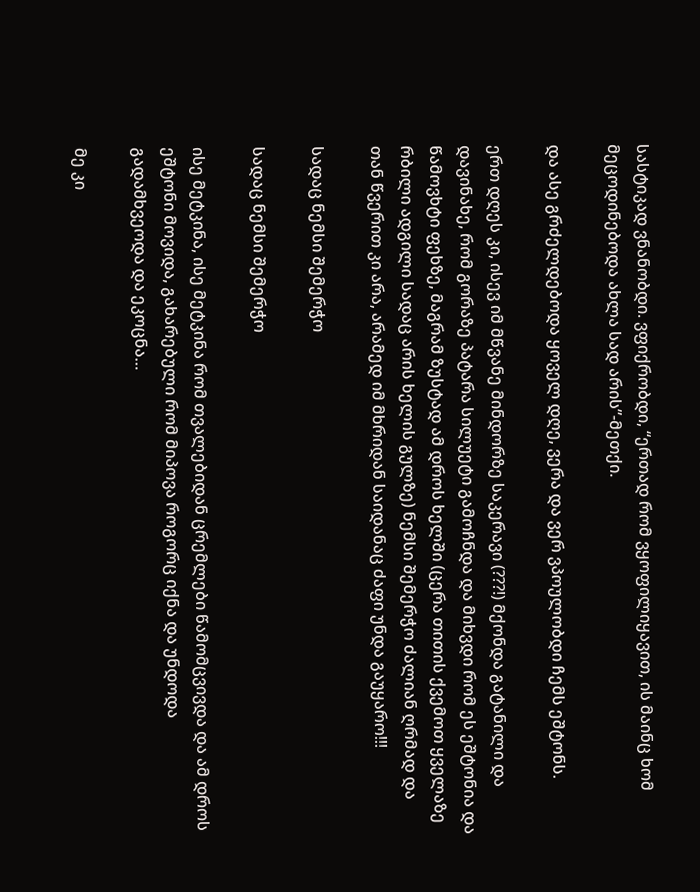სასტიკად ვნანობდი. ვფიქრობდი, “ერთად რომ ვყოფილიყავით, ის მაინც ხომ მეცოდინებოდა ახლა სად არის”-მეთქი.

და ასე გრძელდებოდა ყოველ დღე, ვერა და ვერ ვპოულობდი ჩემს ეშტონს.

ერთ დღეს კი, ისევ იმ მწვანე მინდორზე საკერავი (???!) მქონდა გატანილი და დავინახე, რომ გორაზე პატარა სილუეტი გამოჩნდა და მიხვდი რომ ეს ეშტონია და წამოვხტი ფეხზე, მაგრამ ზუსტად ამ დროს ხელში (ცერა თითის ქვემოთ ყველაზე რბილი ადგილი სადაც არის ხელის გულზე) ნემსი შემერჭო ძალიან ღრმად და თან წვერით კი არა, არამედ იმ მხრიდან საიდანაც ძაფი უნდა გაუყარო!!!

სადაც ნემსი შემერჭო

სადაც ნემსი შემერჭო

ისე მეტკინა, ისე მეტკინა რომ თვალებიდან ცრემლები წამომცვივდა და ამ დროს ეშტონი მოვიდა, გახარებული რომ მიპოვა როგორც იქნა და უნდოდა გადამხვეოდა და ეკოცნა…

მე კი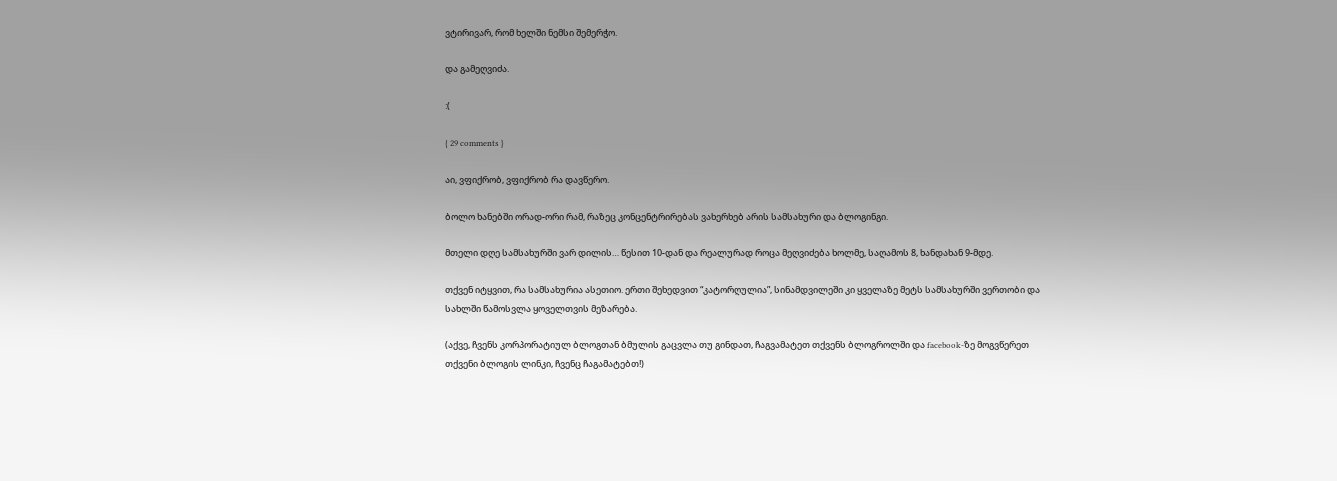ვტირივარ, რომ ხელში ნემსი შემერჭო.

და გამეღვიძა.

:(

{ 29 comments }

აი, ვფიქრობ, ვფიქრობ რა დავწერო.

ბოლო ხანებში ორად-ორი რამ, რაზეც კონცენტრირებას ვახერხებ არის სამსახური და ბლოგინგი.

მთელი დღე სამსახურში ვარ დილის… წესით 10-დან და რეალურად როცა მეღვიძება ხოლმე, საღამოს 8, ხანდახან 9-მდე.

თქვენ იტყვით, რა სამსახურია ასეთიო. ერთი შეხედვით “კატორღულია”, სინამდვილეში კი ყველაზე მეტს სამსახურში ვერთობი და სახლში წამოსვლა ყოველთვის მეზარება.

(აქვე, ჩვენს კორპორატიულ ბლოგთან ბმულის გაცვლა თუ გინდათ, ჩაგვამატეთ თქვენს ბლოგროლში და facebook-ზე მოგვწერეთ თქვენი ბლოგის ლინკი, ჩვენც ჩაგამატებთ!)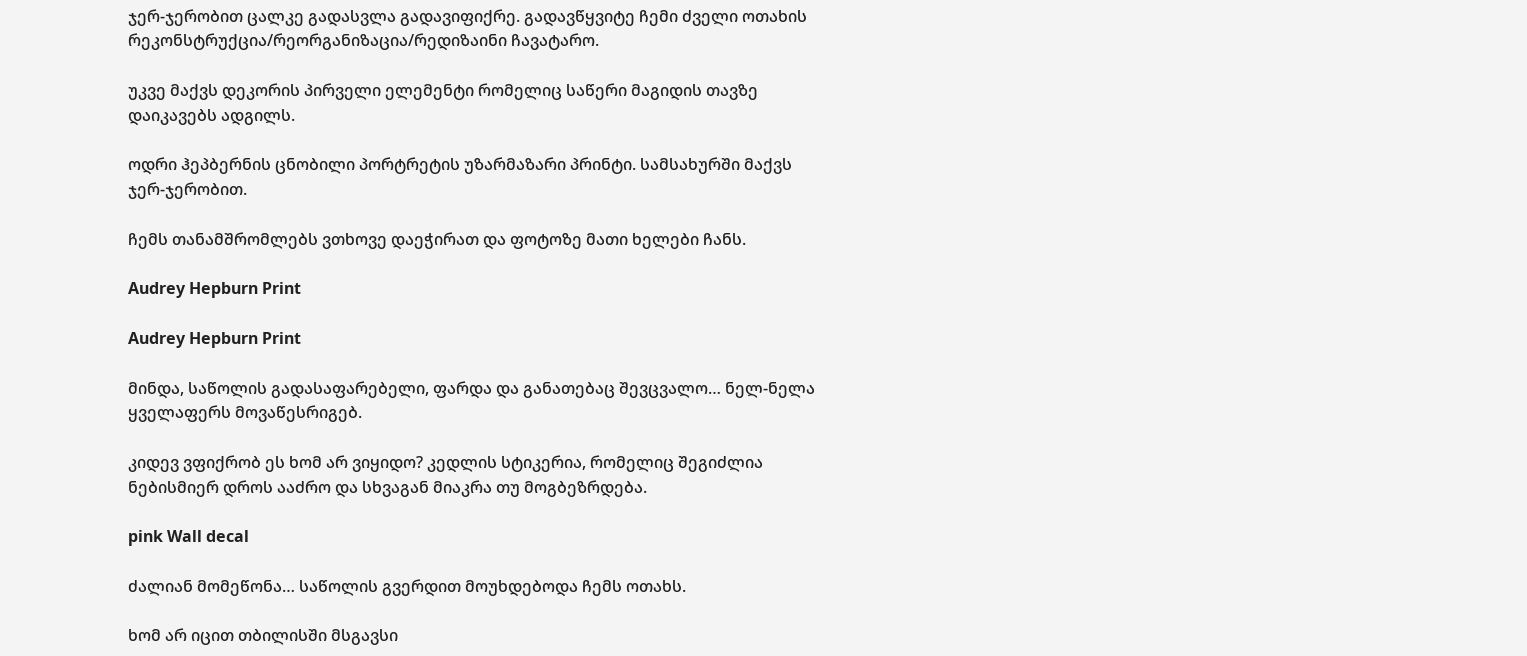ჯერ-ჯერობით ცალკე გადასვლა გადავიფიქრე. გადავწყვიტე ჩემი ძველი ოთახის რეკონსტრუქცია/რეორგანიზაცია/რედიზაინი ჩავატარო.

უკვე მაქვს დეკორის პირველი ელემენტი რომელიც საწერი მაგიდის თავზე დაიკავებს ადგილს.

ოდრი ჰეპბერნის ცნობილი პორტრეტის უზარმაზარი პრინტი. სამსახურში მაქვს ჯერ-ჯერობით.

ჩემს თანამშრომლებს ვთხოვე დაეჭირათ და ფოტოზე მათი ხელები ჩანს.

Audrey Hepburn Print

Audrey Hepburn Print

მინდა, საწოლის გადასაფარებელი, ფარდა და განათებაც შევცვალო… ნელ-ნელა ყველაფერს მოვაწესრიგებ.

კიდევ ვფიქრობ ეს ხომ არ ვიყიდო? კედლის სტიკერია, რომელიც შეგიძლია ნებისმიერ დროს ააძრო და სხვაგან მიაკრა თუ მოგბეზრდება.

pink Wall decal

ძალიან მომეწონა… საწოლის გვერდით მოუხდებოდა ჩემს ოთახს.

ხომ არ იცით თბილისში მსგავსი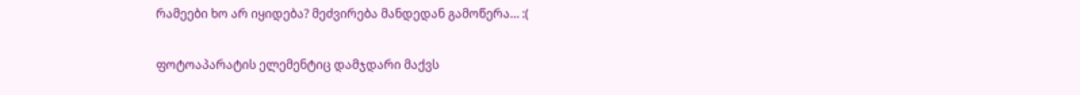რამეები ხო არ იყიდება? მეძვირება მანდედან გამოწერა… :(

ფოტოაპარატის ელემენტიც დამჯდარი მაქვს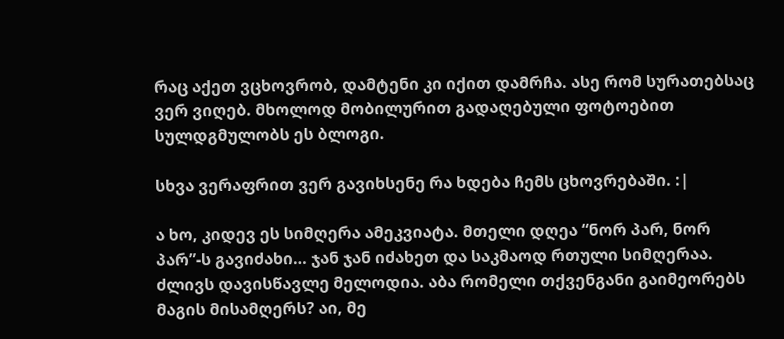რაც აქეთ ვცხოვრობ, დამტენი კი იქით დამრჩა. ასე რომ სურათებსაც ვერ ვიღებ. მხოლოდ მობილურით გადაღებული ფოტოებით სულდგმულობს ეს ბლოგი.

სხვა ვერაფრით ვერ გავიხსენე რა ხდება ჩემს ცხოვრებაში. :|

ა ხო, კიდევ ეს სიმღერა ამეკვიატა. მთელი დღეა “ნორ პარ, ნორ პარ”-ს გავიძახი… ჯან ჯან იძახეთ და საკმაოდ რთული სიმღერაა. ძლივს დავისწავლე მელოდია. აბა რომელი თქვენგანი გაიმეორებს მაგის მისამღერს? აი, მე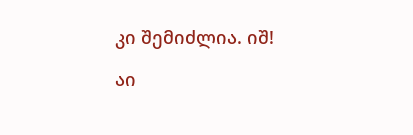კი შემიძლია. იშ!

აი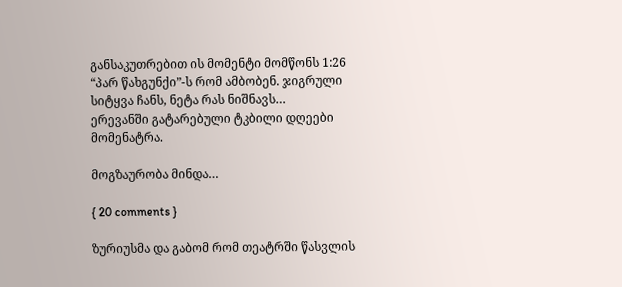განსაკუთრებით ის მომენტი მომწონს 1:26 “პარ წახგუნქი”-ს რომ ამბობენ. ჯიგრული სიტყვა ჩანს, ნეტა რას ნიშნავს…
ერევანში გატარებული ტკბილი დღეები მომენატრა.

მოგზაურობა მინდა…

{ 20 comments }

ზურიუსმა და გაბომ რომ თეატრში წასვლის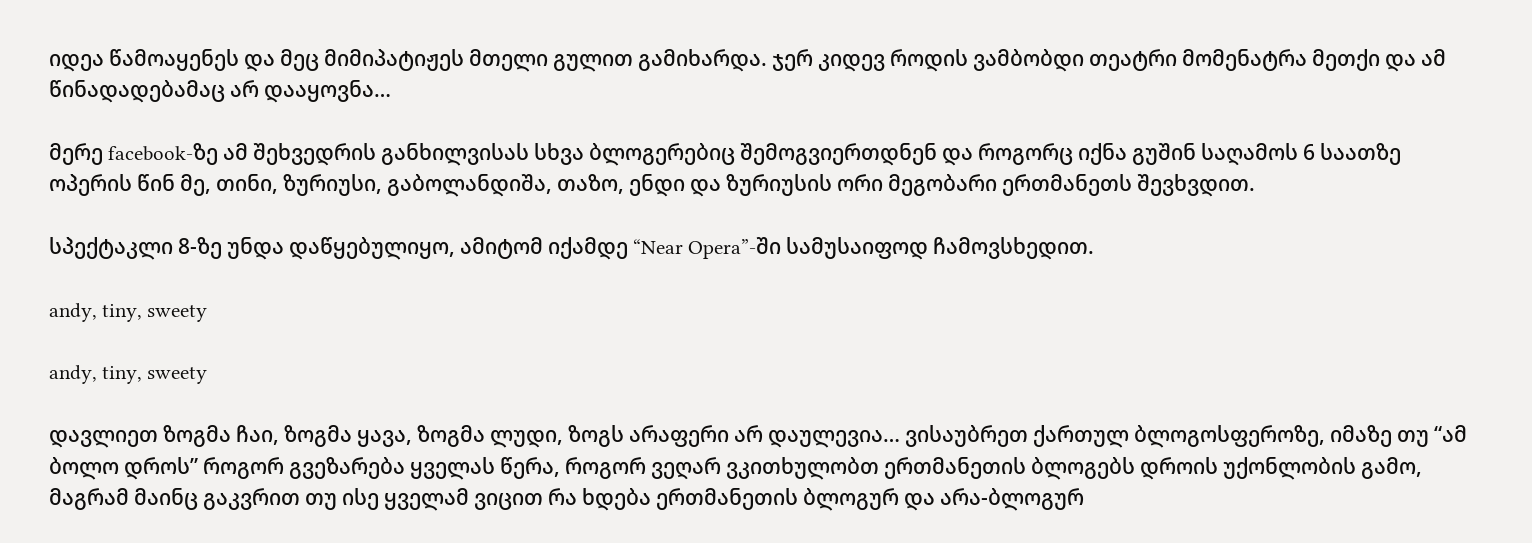იდეა წამოაყენეს და მეც მიმიპატიჟეს მთელი გულით გამიხარდა. ჯერ კიდევ როდის ვამბობდი თეატრი მომენატრა მეთქი და ამ წინადადებამაც არ დააყოვნა…

მერე facebook-ზე ამ შეხვედრის განხილვისას სხვა ბლოგერებიც შემოგვიერთდნენ და როგორც იქნა გუშინ საღამოს 6 საათზე ოპერის წინ მე, თინი, ზურიუსი, გაბოლანდიშა, თაზო, ენდი და ზურიუსის ორი მეგობარი ერთმანეთს შევხვდით.

სპექტაკლი 8-ზე უნდა დაწყებულიყო, ამიტომ იქამდე “Near Opera”-ში სამუსაიფოდ ჩამოვსხედით.

andy, tiny, sweety

andy, tiny, sweety

დავლიეთ ზოგმა ჩაი, ზოგმა ყავა, ზოგმა ლუდი, ზოგს არაფერი არ დაულევია… ვისაუბრეთ ქართულ ბლოგოსფეროზე, იმაზე თუ “ამ ბოლო დროს” როგორ გვეზარება ყველას წერა, როგორ ვეღარ ვკითხულობთ ერთმანეთის ბლოგებს დროის უქონლობის გამო, მაგრამ მაინც გაკვრით თუ ისე ყველამ ვიცით რა ხდება ერთმანეთის ბლოგურ და არა-ბლოგურ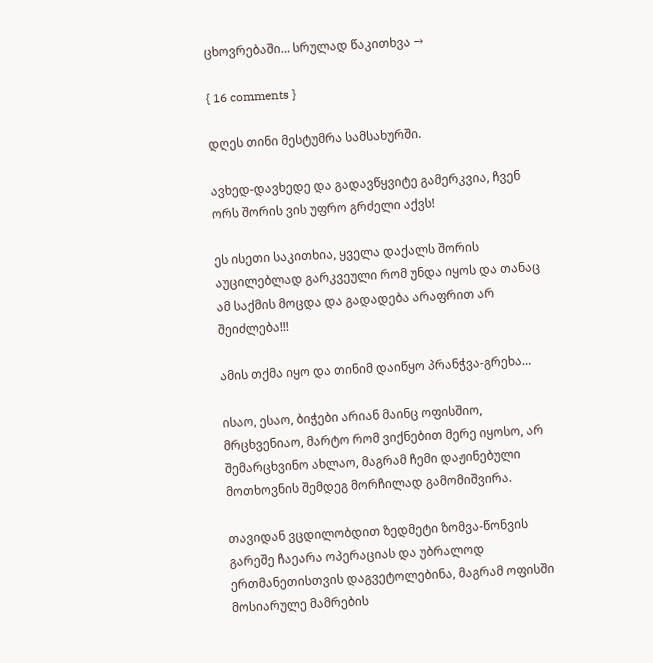ცხოვრებაში… სრულად წაკითხვა →

{ 16 comments }

დღეს თინი მესტუმრა სამსახურში.

ავხედ-დავხედე და გადავწყვიტე გამერკვია, ჩვენ ორს შორის ვის უფრო გრძელი აქვს!

ეს ისეთი საკითხია, ყველა დაქალს შორის აუცილებლად გარკვეული რომ უნდა იყოს და თანაც ამ საქმის მოცდა და გადადება არაფრით არ შეიძლება!!!

ამის თქმა იყო და თინიმ დაიწყო პრანჭვა-გრეხა…

ისაო, ესაო, ბიჭები არიან მაინც ოფისშიო, მრცხვენიაო, მარტო რომ ვიქნებით მერე იყოსო, არ შემარცხვინო ახლაო, მაგრამ ჩემი დაჟინებული მოთხოვნის შემდეგ მორჩილად გამომიშვირა.

თავიდან ვცდილობდით ზედმეტი ზომვა-წონვის გარეშე ჩაეარა ოპერაციას და უბრალოდ ერთმანეთისთვის დაგვეტოლებინა, მაგრამ ოფისში მოსიარულე მამრების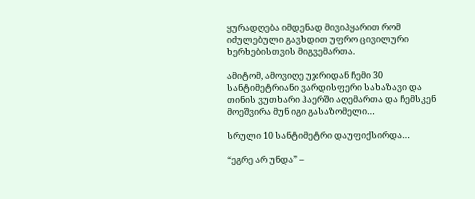ყურადღება იმდენად მივიპყარით რომ იძულებული გავხდით უფრო ცივილური ხერხებისთვის მიგვემართა.

ამიტომ, ამოვიღე უჯრიდან ჩემი 30 სანტიმეტრიანი ვარდისფერი სახაზავი და თინის ვუთხარი ჰაერში აღემართა და ჩემსკენ მოეშვირა მუნ იგი გასაზომელი…

სრული 10 სანტიმეტრი დაუფიქსირდა…

“ეგრე არ უნდა” –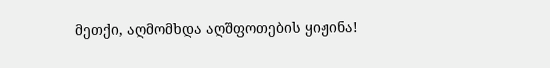მეთქი, აღმომხდა აღშფოთების ყიჟინა!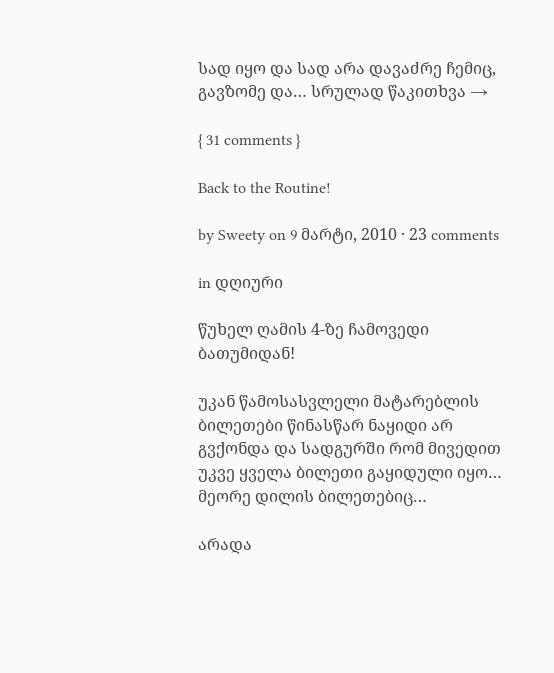სად იყო და სად არა დავაძრე ჩემიც, გავზომე და… სრულად წაკითხვა →

{ 31 comments }

Back to the Routine!

by Sweety on 9 მარტი, 2010 · 23 comments

in დღიური

წუხელ ღამის 4-ზე ჩამოვედი ბათუმიდან!

უკან წამოსასვლელი მატარებლის ბილეთები წინასწარ ნაყიდი არ გვქონდა და სადგურში რომ მივედით უკვე ყველა ბილეთი გაყიდული იყო… მეორე დილის ბილეთებიც…

არადა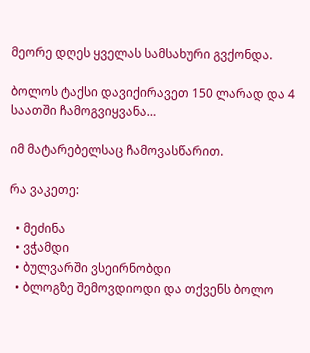მეორე დღეს ყველას სამსახური გვქონდა.

ბოლოს ტაქსი დავიქირავეთ 150 ლარად და 4 საათში ჩამოგვიყვანა…

იმ მატარებელსაც ჩამოვასწარით.

რა ვაკეთე:

  • მეძინა
  • ვჭამდი
  • ბულვარში ვსეირნობდი
  • ბლოგზე შემოვდიოდი და თქვენს ბოლო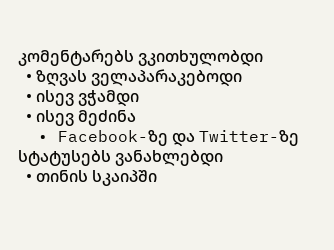კომენტარებს ვკითხულობდი
  • ზღვას ველაპარაკებოდი
  • ისევ ვჭამდი
  • ისევ მეძინა
  • Facebook-ზე და Twitter-ზე სტატუსებს ვანახლებდი
  • თინის სკაიპში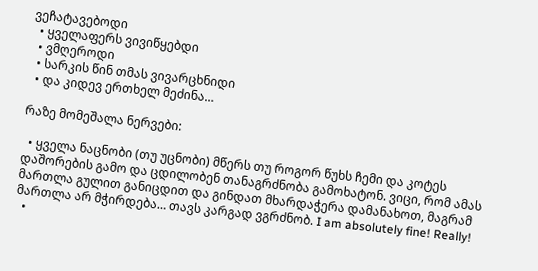ვეჩატავებოდი
  • ყველაფერს ვივიწყებდი
  • ვმღეროდი
  • სარკის წინ თმას ვივარცხნიდი
  • და კიდევ ერთხელ მეძინა…

რაზე მომეშალა ნერვები:

  • ყველა ნაცნობი (თუ უცნობი) მწერს თუ როგორ წუხს ჩემი და კოტეს დაშორების გამო და ცდილობენ თანაგრძნობა გამოხატონ. ვიცი, რომ ამას მართლა გულით განიცდით და გინდათ მხარდაჭერა დამანახოთ, მაგრამ მართლა არ მჭირდება… თავს კარგად ვგრძნობ. I am absolutely fine! Really!
  •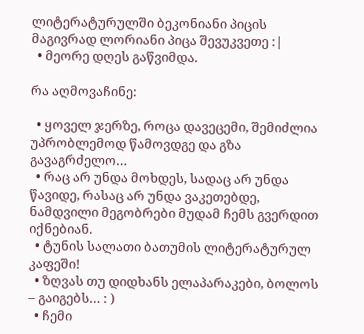ლიტერატურულში ბეკონიანი პიცის მაგივრად ლორიანი პიცა შევუკვეთე :|
  • მეორე დღეს გაწვიმდა.

რა აღმოვაჩინე:

  • ყოველ ჯერზე, როცა დავეცემი, შემიძლია უპრობლემოდ წამოვდგე და გზა გავაგრძელო…
  • რაც არ უნდა მოხდეს, სადაც არ უნდა წავიდე, რასაც არ უნდა ვაკეთებდე, ნამდვილი მეგობრები მუდამ ჩემს გვერდით იქნებიან.
  • ტუნის სალათი ბათუმის ლიტერატურულ კაფეში!
  • ზღვას თუ დიდხანს ელაპარაკები, ბოლოს – გაიგებს… : )
  • ჩემი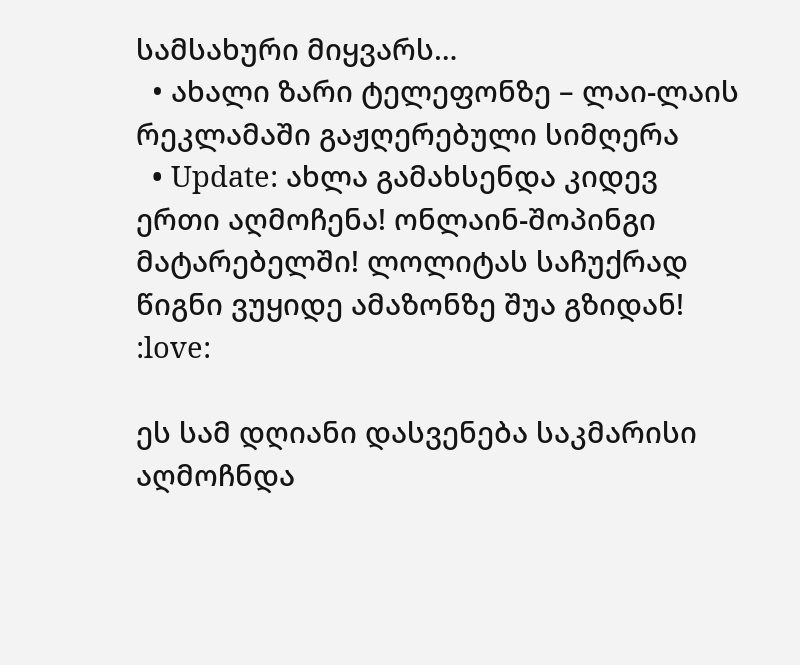სამსახური მიყვარს…
  • ახალი ზარი ტელეფონზე – ლაი-ლაის რეკლამაში გაჟღერებული სიმღერა
  • Update: ახლა გამახსენდა კიდევ ერთი აღმოჩენა! ონლაინ-შოპინგი მატარებელში! ლოლიტას საჩუქრად წიგნი ვუყიდე ამაზონზე შუა გზიდან! :love:

ეს სამ დღიანი დასვენება საკმარისი აღმოჩნდა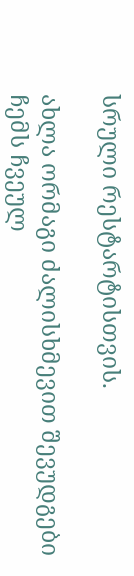სრული რესტარტისთვის.

ახლა ორმაგი ძალისხმევით შევუდგები ჩემს ჩვეულ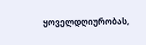ყოველდღიურობას,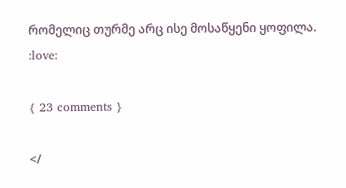რომელიც თურმე არც ისე მოსაწყენი ყოფილა. :love:

{ 23 comments }

</